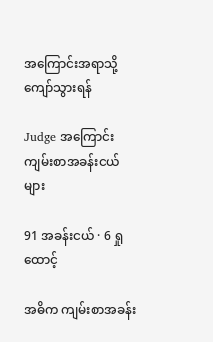အကြောင်းအရာသို့ ကျော်သွားရန်

Judge အကြောင်း ကျမ်းစာအခန်းငယ်များ

91 အခန်းငယ် · 6 ရှုထောင့်

အဓိက ကျမ်းစာအခန်း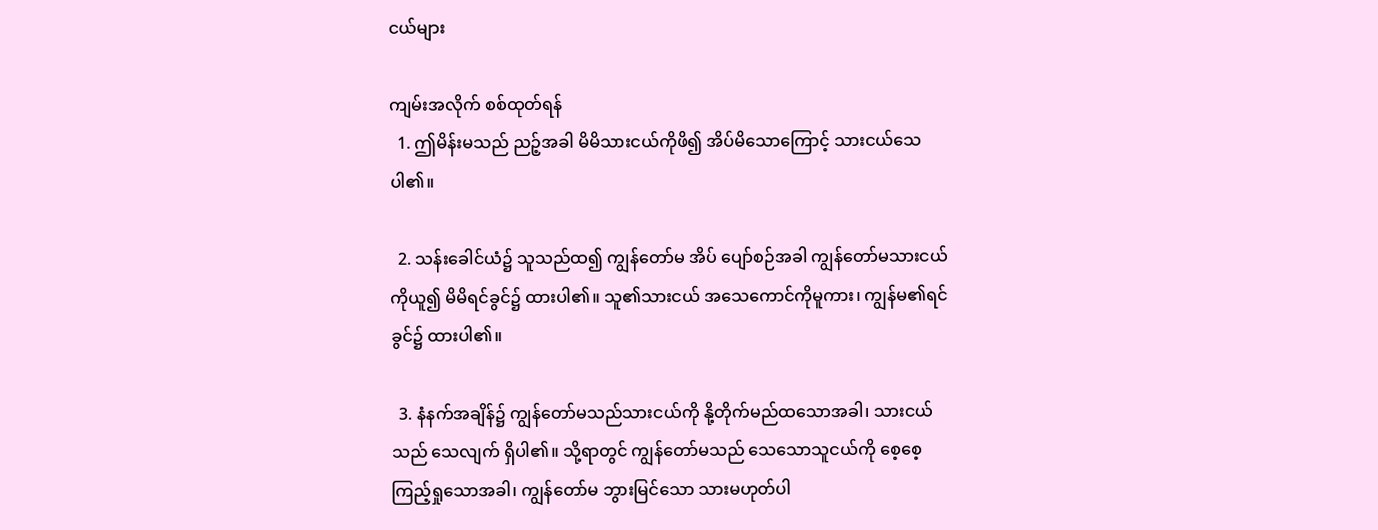ငယ်များ

ကျမ်းအလိုက် စစ်ထုတ်ရန်
  1. ဤမိန်းမသည် ညဉ့်အခါ မိမိသားငယ်ကိုဖိ၍ အိပ်မိသောကြောင့် သားငယ်သေပါ၏။

  2. သန်းခေါင်ယံ၌ သူသည်ထ၍ ကျွန်တော်မ အိပ် ပျော်စဉ်အခါ ကျွန်တော်မသားငယ်ကိုယူ၍ မိမိရင်ခွင်၌ ထားပါ၏။ သူ၏သားငယ် အသေကောင်ကိုမူကား၊ ကျွန်မ၏ရင်ခွင်၌ ထားပါ၏။

  3. နံနက်အချိန်၌ ကျွန်တော်မသည်သားငယ်ကို နို့တိုက်မည်ထသောအခါ၊ သားငယ်သည် သေလျက် ရှိပါ၏။ သို့ရာတွင် ကျွန်တော်မသည် သေသောသူငယ်ကို စေ့စေ့ကြည့်ရှုသောအခါ၊ ကျွန်တော်မ ဘွားမြင်သော သားမဟုတ်ပါ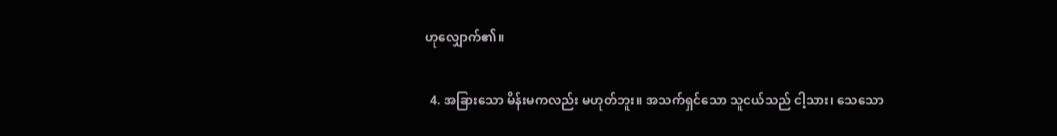ဟုလျှောက်၏။

  4. အခြားသော မိန်းမကလည်း မဟုတ်ဘူး။ အသက်ရှင်သော သူငယ်သည် ငါ့သား၊ သေသော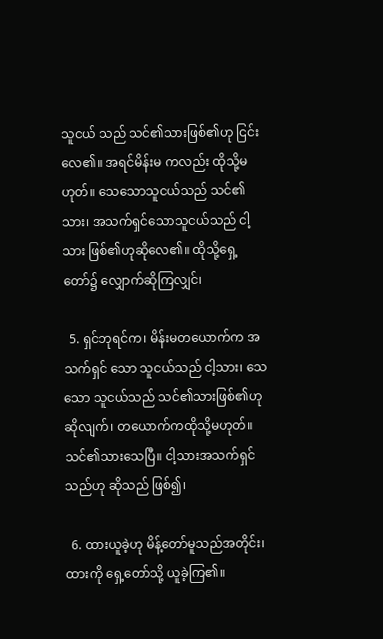သူငယ် သည် သင်၏သားဖြစ်၏ဟု ငြင်းလေ၏။ အရင်မိန်းမ ကလည်း ထိုသို့မဟုတ်။ သေသောသူငယ်သည် သင်၏သား၊ အသက်ရှင်သောသူငယ်သည် ငါ့သား ဖြစ်၏ဟုဆိုလေ၏။ ထိုသို့ရှေ့တော်၌ လျှောက်ဆိုကြလျှင်၊

  5. ရှင်ဘုရင်က၊ မိန်းမတယောက်က အသက်ရှင် သော သူငယ်သည် ငါ့သား၊ သေသော သူငယ်သည် သင်၏သားဖြစ်၏ဟုဆိုလျက်၊ တယောက်ကထိုသို့မဟုတ်။ သင်၏သားသေပြီ။ ငါ့သားအသက်ရှင်သည်ဟု ဆိုသည် ဖြစ်၍၊

  6. ထားယူခဲ့ဟု မိန့်တော်မူသည်အတိုင်း၊ ထားကို ရှေ့တော်သို့ ယူခဲ့ကြ၏။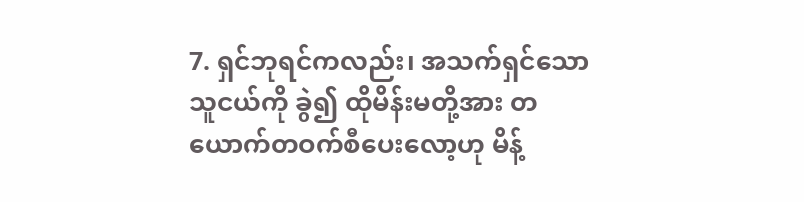7. ရှင်ဘုရင်ကလည်း၊ အသက်ရှင်သော သူငယ်ကို ခွဲ၍ ထိုမိန်းမတို့အား တယောက်တဝက်စီပေးလော့ဟု မိန့်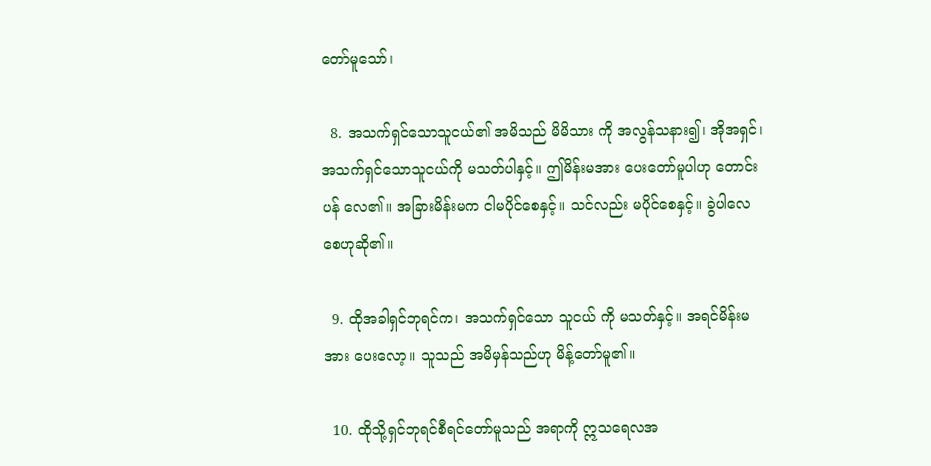တော်မူသော်၊

  8. အသက်ရှင်သောသူငယ်၏ အမိသည် မိမိသား ကို အလွန်သနား၍၊ အိုအရှင်၊ အသက်ရှင်သောသူငယ်ကို မသတ်ပါနှင့်။ ဤမိန်းမအား ပေးတော်မူပါဟု တောင်းပန် လေ၏။ အခြားမိန်းမက ငါမပိုင်စေနှင့်။ သင်လည်း မပိုင်စေနှင့်။ ခွဲပါလေစေဟုဆို၏။

  9. ထိုအခါရှင်ဘုရင်က၊ အသက်ရှင်သော သူငယ် ကို မသတ်နှင့်။ အရင်မိန်းမအား ပေးလော့။ သူသည် အမိမှန်သည်ဟု မိန့်တော်မူ၏။

  10. ထိုသို့ရှင်ဘုရင်စီရင်တော်မူသည် အရာကို ဣသရေလအ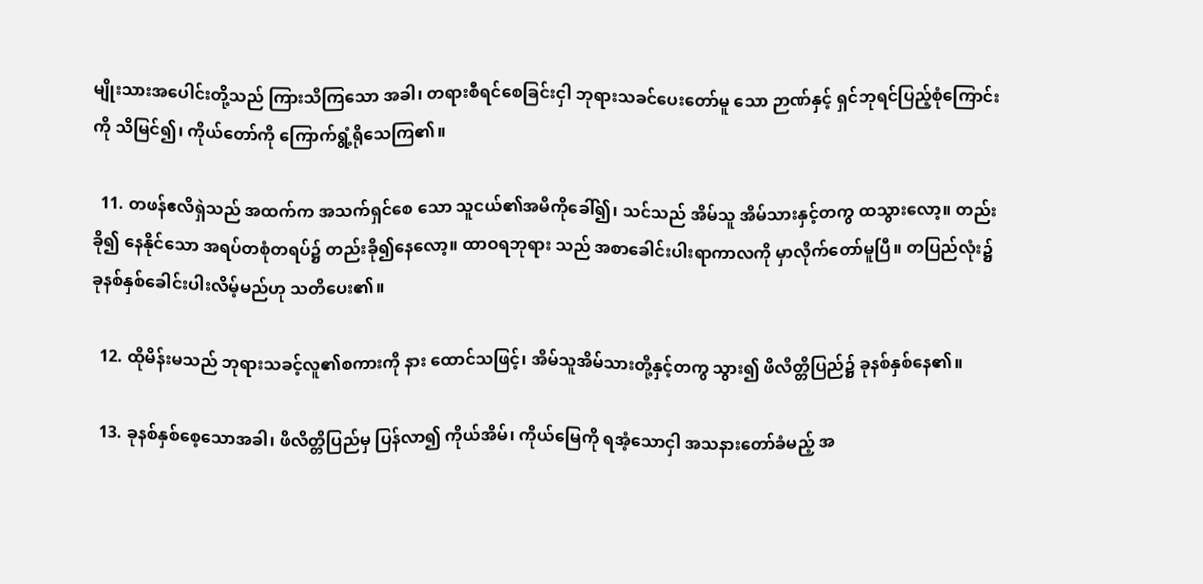မျိုးသားအပေါင်းတို့သည် ကြားသိကြသော အခါ၊ တရားစီရင်စေခြင်းငှါ ဘုရားသခင်ပေးတော်မူ သော ဉာဏ်နှင့် ရှင်ဘုရင်ပြည့်စုံကြောင်းကို သိမြင်၍၊ ကိုယ်တော်ကို ကြောက်ရွံ့ရိုသေကြ၏။

  11. တဖန်ဧလိရှဲသည် အထက်က အသက်ရှင်စေ သော သူငယ်၏အမိကိုခေါ်၍၊ သင်သည် အိမ်သူ အိမ်သားနှင့်တကွ ထသွားလော့။ တည်းခို၍ နေနိုင်သော အရပ်တစုံတရပ်၌ တည်းခို၍နေလော့။ ထာဝရဘုရား သည် အစာခေါင်းပါးရာကာလကို မှာလိုက်တော်မူပြီ။ တပြည်လုံး၌ ခုနစ်နှစ်ခေါင်းပါးလိမ့်မည်ဟု သတိပေး၏။

  12. ထိုမိန်းမသည် ဘုရားသခင့်လူ၏စကားကို နား ထောင်သဖြင့်၊ အိမ်သူအိမ်သားတို့နှင့်တကွ သွား၍ ဖိလိတ္တိပြည်၌ ခုနစ်နှစ်နေ၏။

  13. ခုနစ်နှစ်စေ့သောအခါ၊ ဖိလိတ္တိပြည်မှ ပြန်လာ၍ ကိုယ်အိမ်၊ ကိုယ်မြေကို ရအံ့သောငှါ အသနားတော်ခံမည့် အ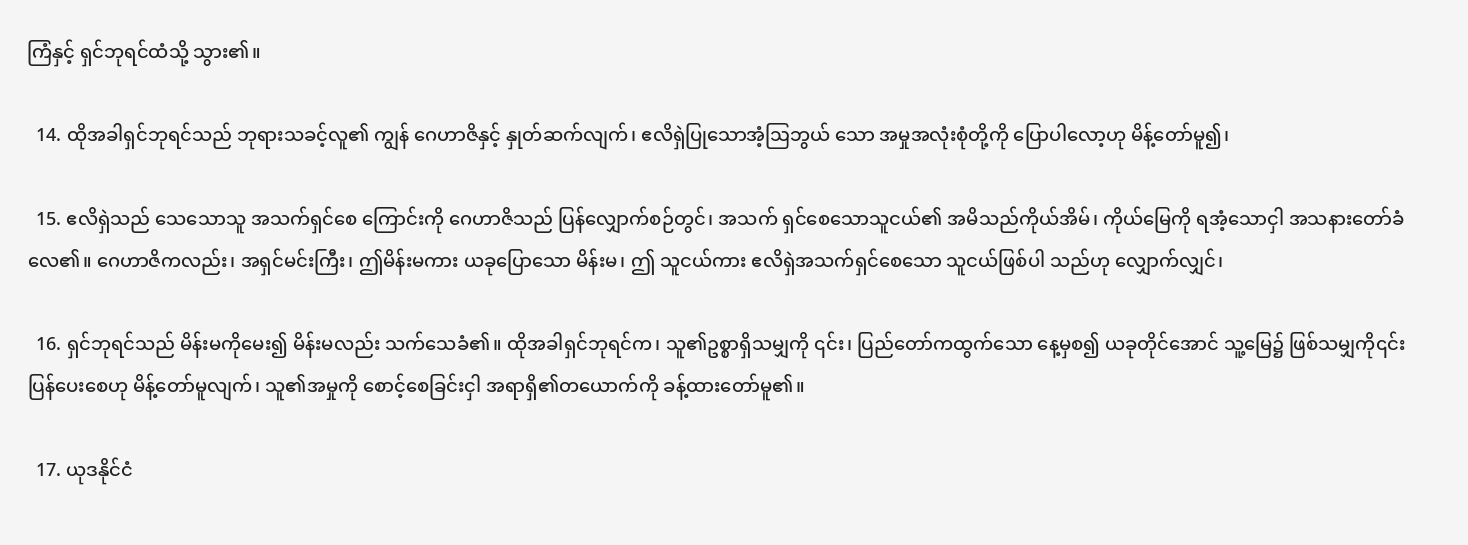ကြံနှင့် ရှင်ဘုရင်ထံသို့ သွား၏။

  14. ထိုအခါရှင်ဘုရင်သည် ဘုရားသခင့်လူ၏ ကျွန် ဂေဟာဇိနှင့် နှုတ်ဆက်လျက်၊ ဧလိရှဲပြုသောအံ့ဩဘွယ် သော အမှုအလုံးစုံတို့ကို ပြောပါလော့ဟု မိန့်တော်မူ၍၊

  15. ဧလိရှဲသည် သေသောသူ အသက်ရှင်စေ ကြောင်းကို ဂေဟာဇိသည် ပြန်လျှောက်စဉ်တွင်၊ အသက် ရှင်စေသောသူငယ်၏ အမိသည်ကိုယ်အိမ်၊ ကိုယ်မြေကို ရအံ့သောငှါ အသနားတော်ခံလေ၏။ ဂေဟာဇိကလည်း၊ အရှင်မင်းကြီး၊ ဤမိန်းမကား ယခုပြောသော မိန်းမ၊ ဤ သူငယ်ကား ဧလိရှဲအသက်ရှင်စေသော သူငယ်ဖြစ်ပါ သည်ဟု လျှောက်လျှင်၊

  16. ရှင်ဘုရင်သည် မိန်းမကိုမေး၍ မိန်းမလည်း သက်သေခံ၏။ ထိုအခါရှင်ဘုရင်က၊ သူ၏ဥစ္စာရှိသမျှကို ၎င်း၊ ပြည်တော်ကထွက်သော နေ့မှစ၍ ယခုတိုင်အောင် သူ့မြေ၌ ဖြစ်သမျှကို၎င်း ပြန်ပေးစေဟု မိန့်တော်မူလျက်၊ သူ၏အမှုကို စောင့်စေခြင်းငှါ အရာရှိ၏တယောက်ကို ခန့်ထားတော်မူ၏။

  17. ယုဒနိုင်ငံ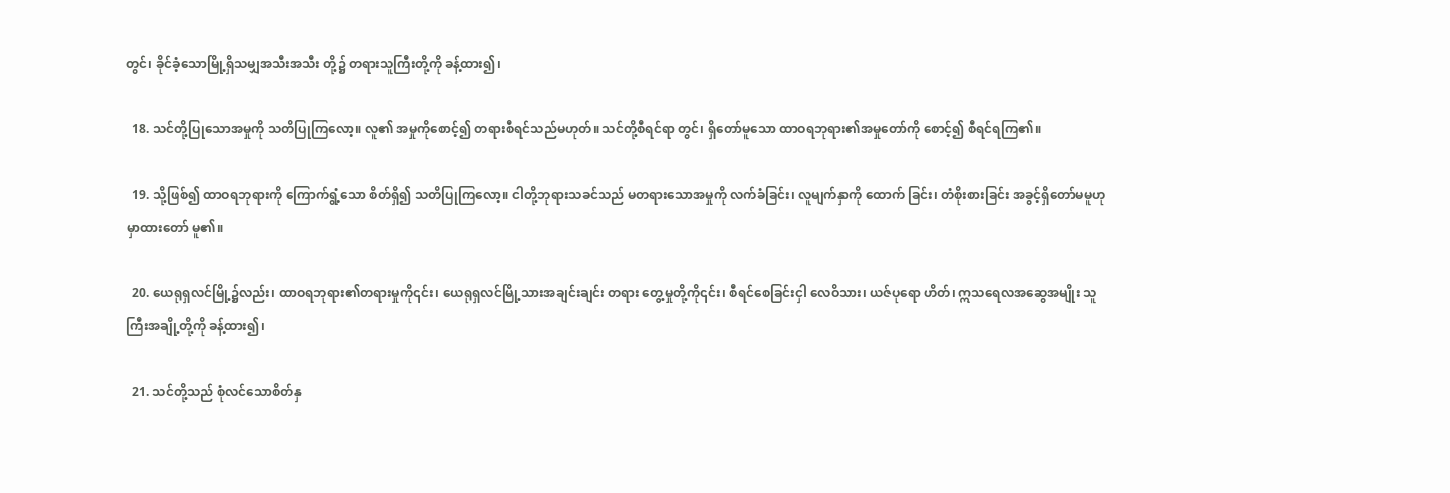တွင်၊ ခိုင်ခံ့သောမြို့ရှိသမျှအသီးအသီး တို့၌ တရားသူကြီးတို့ကို ခန့်ထား၍၊

  18. သင်တို့ပြုသောအမှုကို သတိပြုကြလော့။ လူ၏ အမှုကိုစောင့်၍ တရားစီရင်သည်မဟုတ်။ သင်တို့စီရင်ရာ တွင်၊ ရှိတော်မူသော ထာဝရဘုရား၏အမှုတော်ကို စောင့်၍ စီရင်ရကြ၏။

  19. သို့ဖြစ်၍ ထာဝရဘုရားကို ကြောက်ရွံ့သော စိတ်ရှိ၍ သတိပြုကြလော့။ ငါတို့ဘုရားသခင်သည် မတရားသောအမှုကို လက်ခံခြင်း၊ လူမျက်နှာကို ထောက် ခြင်း၊ တံစိုးစားခြင်း အခွင့်ရှိတော်မမူဟု မှာထားတော် မူ၏။

  20. ယေရုရှလင်မြို့၌လည်း၊ ထာဝရဘုရား၏တရားမှုကို၎င်း၊ ယေရုရှလင်မြို့သားအချင်းချင်း တရား တွေ့မှုတို့ကို၎င်း၊ စီရင်စေခြင်းငှါ လေဝိသား၊ ယဇ်ပုရော ဟိတ်၊ ဣသရေလအဆွေအမျိုး သူကြီးအချို့တို့ကို ခန့်ထား၍၊

  21. သင်တို့သည် စုံလင်သောစိတ်နှ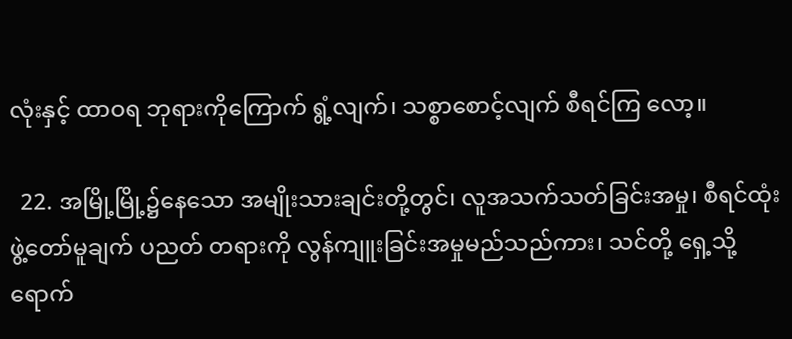လုံးနှင့် ထာဝရ ဘုရားကိုကြောက် ရွံ့လျက်၊ သစ္စာစောင့်လျက် စီရင်ကြ လော့။

  22. အမြို့မြို့၌နေသော အမျိုးသားချင်းတို့တွင်၊ လူအသက်သတ်ခြင်းအမှု၊ စီရင်ထုံးဖွဲ့တော်မူချက် ပညတ် တရားကို လွန်ကျူးခြင်းအမှုမည်သည်ကား၊ သင်တို့ ရှေ့သို့ရောက်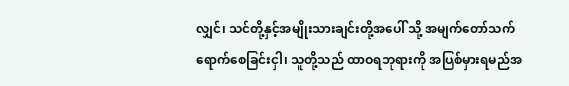လျှင်၊ သင်တို့နှင့်အမျိုးသားချင်းတို့အပေါ် သို့ အမျက်တော်သက်ရောက်စေခြင်းငှါ၊ သူတို့သည် ထာဝရဘုရားကို အပြစ်မှားရမည်အ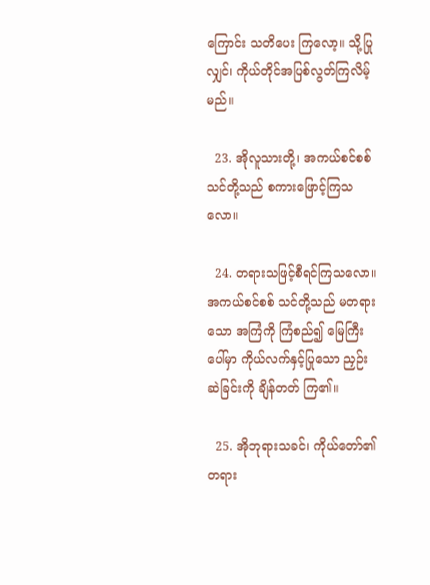ကြောင်း သတိပေး ကြလော့။ သို့ပြုလျှင်၊ ကိုယ်တိုင်အပြစ်လွတ်ကြလိမ့်မည်။

  23. အိုလူသားတို့၊ အကယ်စင်စစ် သင်တို့သည် စကားဖြောင့်ကြသလော။

  24. တရားသဖြင့်စီရင်ကြသလော။ အကယ်စင်စစ် သင်တို့သည် မတရားသော အကြံကို ကြံစည်၍ မြေကြီး ပေါ်မှာ ကိုယ်လက်နှင့်ပြုသော ညှဉ်းဆဲခြင်းကို ချိန်တတ် ကြ၏။

  25. အိုဘုရားသခင်၊ ကိုယ်တော်၏ တရား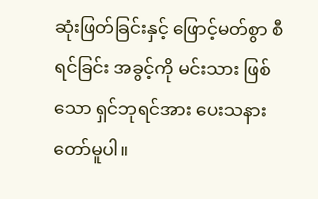ဆုံးဖြတ်ခြင်းနှင့် ဖြောင့်မတ်စွာ စီရင်ခြင်း အခွင့်ကို မင်းသား ဖြစ်သော ရှင်ဘုရင်အား ပေးသနားတော်မူပါ။